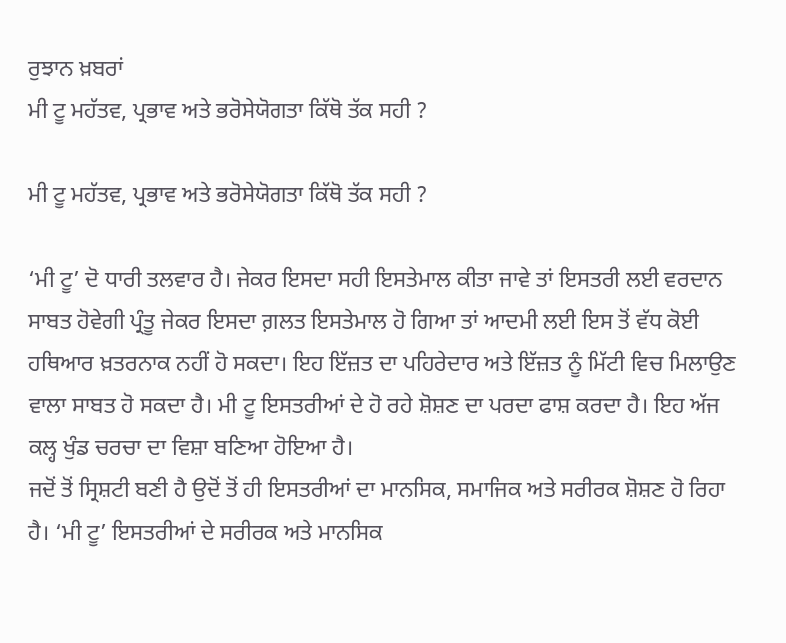ਰੁਝਾਨ ਖ਼ਬਰਾਂ
ਮੀ ਟੂ ਮਹੱਤਵ, ਪ੍ਰਭਾਵ ਅਤੇ ਭਰੋਸੇਯੋਗਤਾ ਕਿੱਥੋ ਤੱਕ ਸਹੀ ?

ਮੀ ਟੂ ਮਹੱਤਵ, ਪ੍ਰਭਾਵ ਅਤੇ ਭਰੋਸੇਯੋਗਤਾ ਕਿੱਥੋ ਤੱਕ ਸਹੀ ?

‘ਮੀ ਟੂ’ ਦੋ ਧਾਰੀ ਤਲਵਾਰ ਹੈ। ਜੇਕਰ ਇਸਦਾ ਸਹੀ ਇਸਤੇਮਾਲ ਕੀਤਾ ਜਾਵੇ ਤਾਂ ਇਸਤਰੀ ਲਈ ਵਰਦਾਨ ਸਾਬਤ ਹੋਵੇਗੀ ਪ੍ਰੰਤੂ ਜੇਕਰ ਇਸਦਾ ਗ਼ਲਤ ਇਸਤੇਮਾਲ ਹੋ ਗਿਆ ਤਾਂ ਆਦਮੀ ਲਈ ਇਸ ਤੋਂ ਵੱਧ ਕੋਈ ਹਥਿਆਰ ਖ਼ਤਰਨਾਕ ਨਹੀਂ ਹੋ ਸਕਦਾ। ਇਹ ਇੱਜ਼ਤ ਦਾ ਪਹਿਰੇਦਾਰ ਅਤੇ ਇੱਜ਼ਤ ਨੂੰ ਮਿੱਟੀ ਵਿਚ ਮਿਲਾਉਣ ਵਾਲਾ ਸਾਬਤ ਹੋ ਸਕਦਾ ਹੈ। ਮੀ ਟੂ ਇਸਤਰੀਆਂ ਦੇ ਹੋ ਰਹੇ ਸ਼ੋਸ਼ਣ ਦਾ ਪਰਦਾ ਫਾਸ਼ ਕਰਦਾ ਹੈ। ਇਹ ਅੱਜ ਕਲ੍ਹ ਖੁੰਡ ਚਰਚਾ ਦਾ ਵਿਸ਼ਾ ਬਣਿਆ ਹੋਇਆ ਹੈ।
ਜਦੋਂ ਤੋਂ ਸ੍ਰਿਸ਼ਟੀ ਬਣੀ ਹੈ ਉਦੋਂ ਤੋਂ ਹੀ ਇਸਤਰੀਆਂ ਦਾ ਮਾਨਸਿਕ, ਸਮਾਜਿਕ ਅਤੇ ਸਰੀਰਕ ਸ਼ੋਸ਼ਣ ਹੋ ਰਿਹਾ ਹੈ। ‘ਮੀ ਟੂ’ ਇਸਤਰੀਆਂ ਦੇ ਸਰੀਰਕ ਅਤੇ ਮਾਨਸਿਕ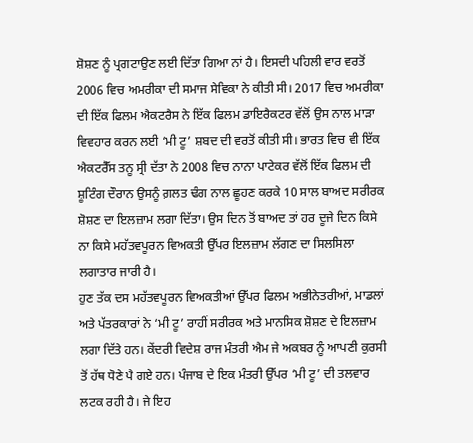ਸ਼ੋਸ਼ਣ ਨੂੰ ਪ੍ਰਗਟਾਉਣ ਲਈ ਦਿੱਤਾ ਗਿਆ ਨਾਂ ਹੈ। ਇਸਦੀ ਪਹਿਲੀ ਵਾਰ ਵਰਤੋਂ 2006 ਵਿਚ ਅਮਰੀਕਾ ਦੀ ਸਮਾਜ ਸੇਵਿਕਾ ਨੇ ਕੀਤੀ ਸੀ। 2017 ਵਿਚ ਅਮਰੀਕਾ ਦੀ ਇੱਕ ਫਿਲਮ ਐਕਟਰੈਸ ਨੇ ਇੱਕ ਫਿਲਮ ਡਾਇਰੈਕਟਰ ਵੱਲੋਂ ਉਸ ਨਾਲ ਮਾੜਾ ਵਿਵਹਾਰ ਕਰਨ ਲਈ ‘ਮੀ ਟੂ’ ਸ਼ਬਦ ਦੀ ਵਰਤੋਂ ਕੀਤੀ ਸੀ। ਭਾਰਤ ਵਿਚ ਵੀ ਇੱਕ ਐਕਟਰੈੱਸ ਤਨੂ ਸ੍ਰੀ ਦੱਤਾ ਨੇ 2008 ਵਿਚ ਨਾਨਾ ਪਾਟੇਕਰ ਵੱਲੋਂ ਇੱਕ ਫਿਲਮ ਦੀ ਸ਼ੂਟਿੰਗ ਦੌਰਾਨ ਉਸਨੂੰ ਗ਼ਲਤ ਢੰਗ ਨਾਲ ਛੂਹਣ ਕਰਕੇ 10 ਸਾਲ ਬਾਅਦ ਸਰੀਰਕ ਸ਼ੋਸ਼ਣ ਦਾ ਇਲਜ਼ਾਮ ਲਗਾ ਦਿੱਤਾ। ਉਸ ਦਿਨ ਤੋਂ ਬਾਅਦ ਤਾਂ ਹਰ ਦੂਜੇ ਦਿਨ ਕਿਸੇ ਨਾ ਕਿਸੇ ਮਹੱਤਵਪੂਰਨ ਵਿਅਕਤੀ ਉੱਪਰ ਇਲਜ਼ਾਮ ਲੱਗਣ ਦਾ ਸਿਲਸਿਲਾ ਲਗਾਤਾਰ ਜਾਰੀ ਹੈ।
ਹੁਣ ਤੱਕ ਦਸ ਮਹੱਤਵਪੂਰਨ ਵਿਅਕਤੀਆਂ ਉੱਪਰ ਫਿਲਮ ਅਭੀਨੇਤਰੀਆਂ, ਮਾਡਲਾਂ ਅਤੇ ਪੱਤਰਕਾਰਾਂ ਨੇ ‘ਮੀ ਟੂ’ ਰਾਹੀਂ ਸਰੀਰਕ ਅਤੇ ਮਾਨਸਿਕ ਸ਼ੋਸ਼ਣ ਦੇ ਇਲਜ਼ਾਮ ਲਗਾ ਦਿੱਤੇ ਹਨ। ਕੇਂਦਰੀ ਵਿਦੇਸ਼ ਰਾਜ ਮੰਤਰੀ ਐਮ ਜੇ ਅਕਬਰ ਨੂੰ ਆਪਣੀ ਕੁਰਸੀ ਤੋਂ ਹੱਥ ਧੋਣੇ ਪੈ ਗਏ ਹਨ। ਪੰਜਾਬ ਦੇ ਇਕ ਮੰਤਰੀ ਉੱਪਰ ‘ਮੀ ਟੂ’ ਦੀ ਤਲਵਾਰ ਲਟਕ ਰਹੀ ਹੈ। ਜੇ ਇਹ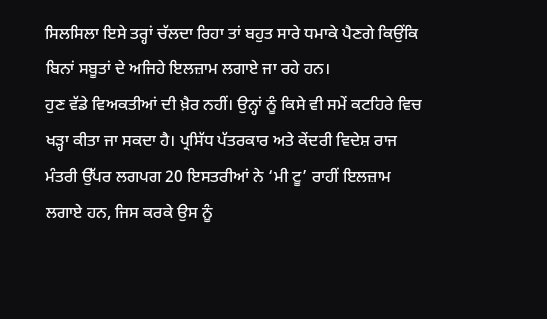ਸਿਲਸਿਲਾ ਇਸੇ ਤਰ੍ਹਾਂ ਚੱਲਦਾ ਰਿਹਾ ਤਾਂ ਬਹੁਤ ਸਾਰੇ ਧਮਾਕੇ ਪੈਣਗੇ ਕਿਉਂਕਿ ਬਿਨਾਂ ਸਬੂਤਾਂ ਦੇ ਅਜਿਹੇ ਇਲਜ਼ਾਮ ਲਗਾਏ ਜਾ ਰਹੇ ਹਨ।
ਹੁਣ ਵੱਡੇ ਵਿਅਕਤੀਆਂ ਦੀ ਖ਼ੈਰ ਨਹੀਂ। ਉਨ੍ਹਾਂ ਨੂੰ ਕਿਸੇ ਵੀ ਸਮੇਂ ਕਟਹਿਰੇ ਵਿਚ ਖੜ੍ਹਾ ਕੀਤਾ ਜਾ ਸਕਦਾ ਹੈ। ਪ੍ਰਸਿੱਧ ਪੱਤਰਕਾਰ ਅਤੇ ਕੇਂਦਰੀ ਵਿਦੇਸ਼ ਰਾਜ ਮੰਤਰੀ ਉੱਪਰ ਲਗਪਗ 20 ਇਸਤਰੀਆਂ ਨੇ ‘ਮੀ ਟੂ’ ਰਾਹੀਂ ਇਲਜ਼ਾਮ ਲਗਾਏ ਹਨ, ਜਿਸ ਕਰਕੇ ਉਸ ਨੂੰ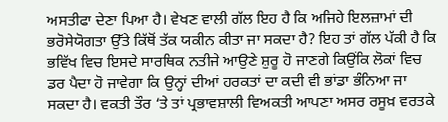ਅਸਤੀਫਾ ਦੇਣਾ ਪਿਆ ਹੈ। ਵੇਖਣ ਵਾਲੀ ਗੱਲ ਇਹ ਹੈ ਕਿ ਅਜਿਹੇ ਇਲਜ਼ਾਮਾਂ ਦੀ ਭਰੋਸੇਯੋਗਤਾ ਉੱਤੇ ਕਿੱਥੋਂ ਤੱਕ ਯਕੀਨ ਕੀਤਾ ਜਾ ਸਕਦਾ ਹੈ? ਇਹ ਤਾਂ ਗੱਲ ਪੱਕੀ ਹੈ ਕਿ ਭਵਿੱਖ ਵਿਚ ਇਸਦੇ ਸਾਰਥਿਕ ਨਤੀਜੇ ਆਉਣੇ ਸ਼ੁਰੂ ਹੋ ਜਾਣਗੇ ਕਿਉਂਕਿ ਲੋਕਾਂ ਵਿਚ ਡਰ ਪੈਦਾ ਹੋ ਜਾਵੇਗਾ ਕਿ ਉਨ੍ਹਾਂ ਦੀਆਂ ਹਰਕਤਾਂ ਦਾ ਕਦੀ ਵੀ ਭਾਂਡਾ ਭੰਨਿਆ ਜਾ ਸਕਦਾ ਹੈ। ਵਕਤੀ ਤੌਰ ‘ਤੇ ਤਾਂ ਪ੍ਰਭਾਵਸ਼ਾਲੀ ਵਿਅਕਤੀ ਆਪਣਾ ਅਸਰ ਰਸੂਖ਼ ਵਰਤਕੇ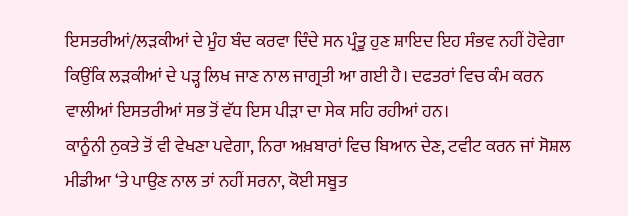ਇਸਤਰੀਆਂ/ਲੜਕੀਆਂ ਦੇ ਮੂੰਹ ਬੰਦ ਕਰਵਾ ਦਿੰਦੇ ਸਨ ਪ੍ਰੰਤੂ ਹੁਣ ਸ਼ਾਇਦ ਇਹ ਸੰਭਵ ਨਹੀਂ ਹੋਵੇਗਾ ਕਿਉਂਕਿ ਲੜਕੀਆਂ ਦੇ ਪੜ੍ਹ ਲਿਖ ਜਾਣ ਨਾਲ ਜਾਗ੍ਰਤੀ ਆ ਗਈ ਹੈ। ਦਫਤਰਾਂ ਵਿਚ ਕੰਮ ਕਰਨ ਵਾਲੀਆਂ ਇਸਤਰੀਆਂ ਸਭ ਤੋਂ ਵੱਧ ਇਸ ਪੀੜਾ ਦਾ ਸੇਕ ਸਹਿ ਰਹੀਆਂ ਹਨ।
ਕਾਨੂੰਨੀ ਨੁਕਤੇ ਤੋਂ ਵੀ ਵੇਖਣਾ ਪਵੇਗਾ, ਨਿਰਾ ਅਖ਼ਬਾਰਾਂ ਵਿਚ ਬਿਆਨ ਦੇਣ, ਟਵੀਟ ਕਰਨ ਜਾਂ ਸੋਸ਼ਲ ਮੀਡੀਆ ‘ਤੇ ਪਾਉਣ ਨਾਲ ਤਾਂ ਨਹੀਂ ਸਰਨਾ, ਕੋਈ ਸਬੂਤ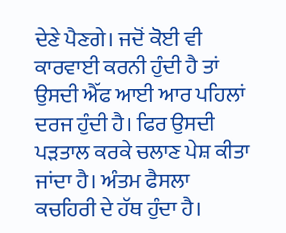ਦੇਣੇ ਪੈਣਗੇ। ਜਦੋਂ ਕੋਈ ਵੀ ਕਾਰਵਾਈ ਕਰਨੀ ਹੁੰਦੀ ਹੈ ਤਾਂ ਉਸਦੀ ਐੱਫ ਆਈ ਆਰ ਪਹਿਲਾਂ ਦਰਜ ਹੁੰਦੀ ਹੈ। ਫਿਰ ਉਸਦੀ ਪੜਤਾਲ ਕਰਕੇ ਚਲਾਣ ਪੇਸ਼ ਕੀਤਾ ਜਾਂਦਾ ਹੈ। ਅੰਤਮ ਫੈਸਲਾ ਕਚਹਿਰੀ ਦੇ ਹੱਥ ਹੁੰਦਾ ਹੈ।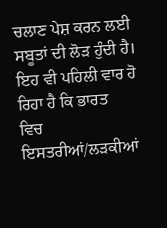ਚਲਾਣ ਪੇਸ਼ ਕਰਨ ਲਈ ਸਬੂਤਾਂ ਦੀ ਲੋੜ ਹੁੰਦੀ ਹੈ। ਇਹ ਵੀ ਪਹਿਲੀ ਵਾਰ ਹੋ ਰਿਹਾ ਹੈ ਕਿ ਭਾਰਤ
ਵਿਚ ਇਸਤਰੀਆਂ/ਲੜਕੀਆਂ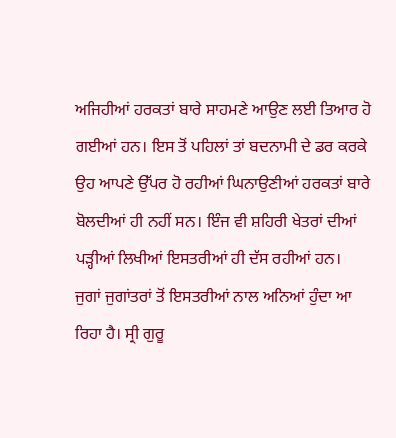ਅਜਿਹੀਆਂ ਹਰਕਤਾਂ ਬਾਰੇ ਸਾਹਮਣੇ ਆਉਣ ਲਈ ਤਿਆਰ ਹੋ ਗਈਆਂ ਹਨ। ਇਸ ਤੋਂ ਪਹਿਲਾਂ ਤਾਂ ਬਦਨਾਮੀ ਦੇ ਡਰ ਕਰਕੇ ਉਹ ਆਪਣੇ ਉੱਪਰ ਹੋ ਰਹੀਆਂ ਘਿਨਾਉਣੀਆਂ ਹਰਕਤਾਂ ਬਾਰੇ ਬੋਲਦੀਆਂ ਹੀ ਨਹੀਂ ਸਨ। ਇੰਜ ਵੀ ਸ਼ਹਿਰੀ ਖੇਤਰਾਂ ਦੀਆਂ ਪੜ੍ਹੀਆਂ ਲਿਖੀਆਂ ਇਸਤਰੀਆਂ ਹੀ ਦੱਸ ਰਹੀਆਂ ਹਨ।
ਜੁਗਾਂ ਜੁਗਾਂਤਰਾਂ ਤੋਂ ਇਸਤਰੀਆਂ ਨਾਲ ਅਨਿਆਂ ਹੁੰਦਾ ਆ ਰਿਹਾ ਹੈ। ਸ੍ਰੀ ਗੁਰੂ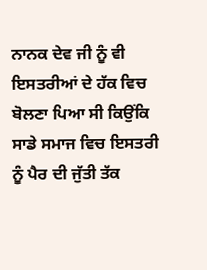ਨਾਨਕ ਦੇਵ ਜੀ ਨੂੰ ਵੀ ਇਸਤਰੀਆਂ ਦੇ ਹੱਕ ਵਿਚ ਬੋਲਣਾ ਪਿਆ ਸੀ ਕਿਉਂਕਿ ਸਾਡੇ ਸਮਾਜ ਵਿਚ ਇਸਤਰੀ ਨੂੰ ਪੈਰ ਦੀ ਜੁੱਤੀ ਤੱਕ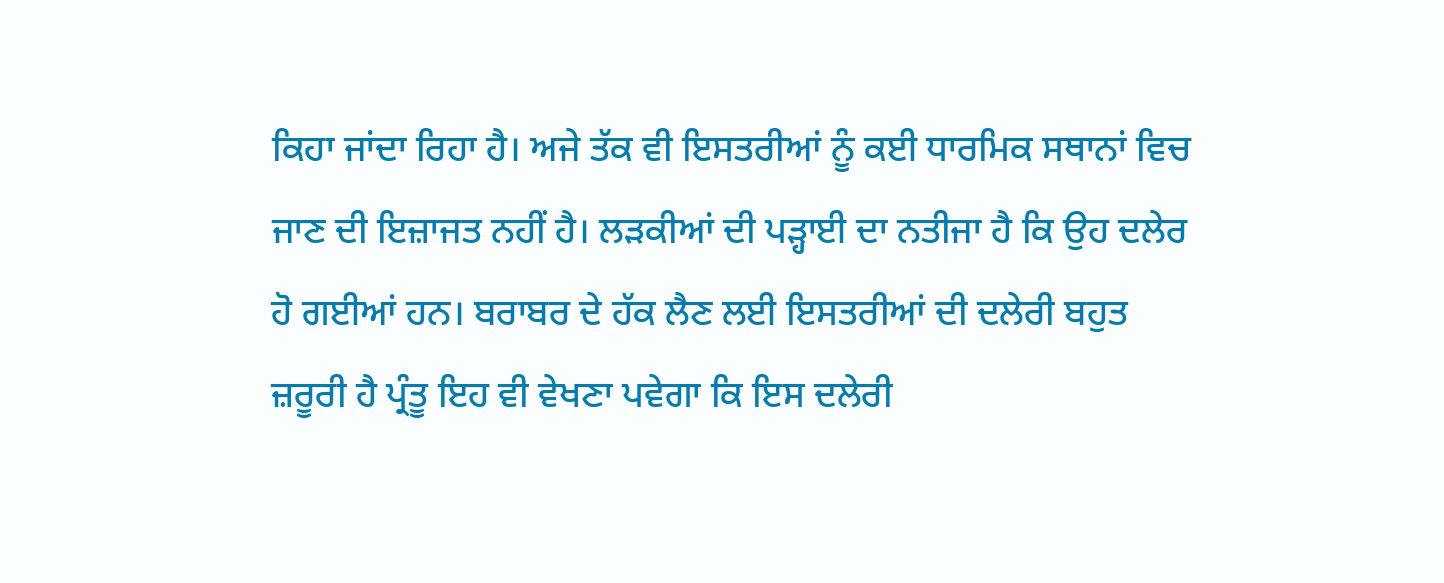ਕਿਹਾ ਜਾਂਦਾ ਰਿਹਾ ਹੈ। ਅਜੇ ਤੱਕ ਵੀ ਇਸਤਰੀਆਂ ਨੂੰ ਕਈ ਧਾਰਮਿਕ ਸਥਾਨਾਂ ਵਿਚ ਜਾਣ ਦੀ ਇਜ਼ਾਜਤ ਨਹੀਂ ਹੈ। ਲੜਕੀਆਂ ਦੀ ਪੜ੍ਹਾਈ ਦਾ ਨਤੀਜਾ ਹੈ ਕਿ ਉਹ ਦਲੇਰ ਹੋ ਗਈਆਂ ਹਨ। ਬਰਾਬਰ ਦੇ ਹੱਕ ਲੈਣ ਲਈ ਇਸਤਰੀਆਂ ਦੀ ਦਲੇਰੀ ਬਹੁਤ ਜ਼ਰੂਰੀ ਹੈ ਪ੍ਰੰਤੂ ਇਹ ਵੀ ਵੇਖਣਾ ਪਵੇਗਾ ਕਿ ਇਸ ਦਲੇਰੀ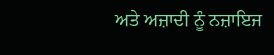ਅਤੇ ਅਜ਼ਾਦੀ ਨੂੰ ਨਜ਼ਾਇਜ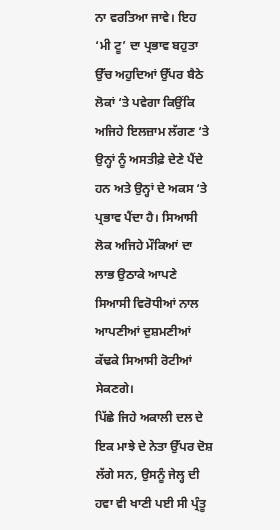ਨਾ ਵਰਤਿਆ ਜਾਵੇ। ਇਹ ‘ਮੀ ਟੂ’ ਦਾ ਪ੍ਰਭਾਵ ਬਹੁਤਾ ਉੱਚ ਅਹੁਦਿਆਂ ਉੱਪਰ ਬੈਠੇ ਲੋਕਾਂ ‘ਤੇ ਪਵੇਗਾ ਕਿਉਂਕਿ ਅਜਿਹੇ ਇਲਜ਼ਾਮ ਲੱਗਣ ‘ਤੇ ਉਨ੍ਹਾਂ ਨੂੰ ਅਸਤੀਫ਼ੇ ਦੇਣੇ ਪੈਂਦੇ ਹਨ ਅਤੇ ਉਨ੍ਹਾਂ ਦੇ ਅਕਸ ‘ਤੇ ਪ੍ਰਭਾਵ ਪੈਂਦਾ ਹੈ। ਸਿਆਸੀ ਲੋਕ ਅਜਿਹੇ ਮੌਕਿਆਂ ਦਾ ਲਾਭ ਉਠਾਕੇ ਆਪਣੇ ਸਿਆਸੀ ਵਿਰੋਧੀਆਂ ਨਾਲ ਆਪਣੀਆਂ ਦੁਸ਼ਮਣੀਆਂ ਕੱਢਕੇ ਸਿਆਸੀ ਰੋਟੀਆਂ ਸੇਕਣਗੇ।
ਪਿੱਛੇ ਜਿਹੇ ਅਕਾਲੀ ਦਲ ਦੇ ਇਕ ਮਾਝੇ ਦੇ ਨੇਤਾ ਉੱਪਰ ਦੋਸ਼ ਲੱਗੇ ਸਨ, ਉਸਨੂੰ ਜੇਲ੍ਹ ਦੀ ਹਵਾ ਵੀ ਖਾਣੀ ਪਈ ਸੀ ਪ੍ਰੰਤੂ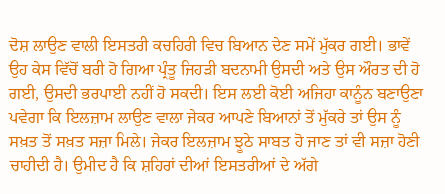ਦੋਸ਼ ਲਾਉਣ ਵਾਲੀ ਇਸਤਰੀ ਕਚਹਿਰੀ ਵਿਚ ਬਿਆਨ ਦੇਣ ਸਮੇਂ ਮੁੱਕਰ ਗਈ। ਭਾਵੇਂ ਉਹ ਕੇਸ ਵਿੱਚੋਂ ਬਰੀ ਹੋ ਗਿਆ ਪ੍ਰੰਤੂ ਜਿਹੜੀ ਬਦਨਾਮੀ ਉਸਦੀ ਅਤੇ ਉਸ ਔਰਤ ਦੀ ਹੋ ਗਈ, ਉਸਦੀ ਭਰਪਾਈ ਨਹੀਂ ਹੋ ਸਕਦੀ। ਇਸ ਲਈ ਕੋਈ ਅਜਿਹਾ ਕਾਨੂੰਨ ਬਣਾਉਣਾ ਪਵੇਗਾ ਕਿ ਇਲਜ਼ਾਮ ਲਾਉਣ ਵਾਲਾ ਜੇਕਰ ਆਪਣੇ ਬਿਆਨਾਂ ਤੋਂ ਮੁੱਕਰੇ ਤਾਂ ਉਸ ਨੂੰ ਸਖ਼ਤ ਤੋਂ ਸਖ਼ਤ ਸਜ਼ਾ ਮਿਲੇ। ਜੇਕਰ ਇਲਜ਼ਾਮ ਝੂਠੇ ਸਾਬਤ ਹੋ ਜਾਣ ਤਾਂ ਵੀ ਸਜ਼ਾ ਹੋਣੀ ਚਾਹੀਦੀ ਹੈ। ਉਮੀਦ ਹੈ ਕਿ ਸ਼ਹਿਰਾਂ ਦੀਆਂ ਇਸਤਰੀਆਂ ਦੇ ਅੱਗੇ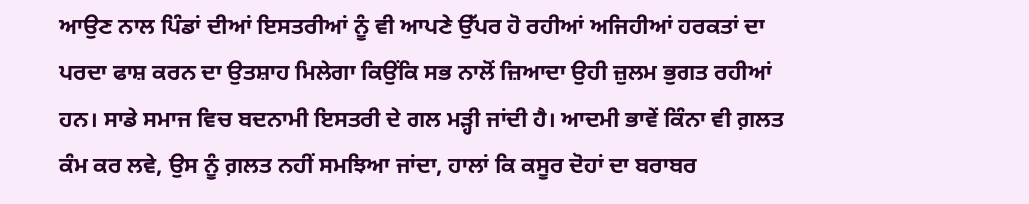ਆਉਣ ਨਾਲ ਪਿੰਡਾਂ ਦੀਆਂ ਇਸਤਰੀਆਂ ਨੂੰ ਵੀ ਆਪਣੇ ਉੱਪਰ ਹੋ ਰਹੀਆਂ ਅਜਿਹੀਆਂ ਹਰਕਤਾਂ ਦਾ ਪਰਦਾ ਫਾਸ਼ ਕਰਨ ਦਾ ਉਤਸ਼ਾਹ ਮਿਲੇਗਾ ਕਿਉਂਕਿ ਸਭ ਨਾਲੋਂ ਜ਼ਿਆਦਾ ਉਹੀ ਜ਼ੁਲਮ ਭੁਗਤ ਰਹੀਆਂ ਹਨ। ਸਾਡੇ ਸਮਾਜ ਵਿਚ ਬਦਨਾਮੀ ਇਸਤਰੀ ਦੇ ਗਲ ਮੜ੍ਹੀ ਜਾਂਦੀ ਹੈ। ਆਦਮੀ ਭਾਵੇਂ ਕਿੰਨਾ ਵੀ ਗ਼ਲਤ ਕੰਮ ਕਰ ਲਵੇ, ਉਸ ਨੂੰ ਗ਼ਲਤ ਨਹੀਂ ਸਮਝਿਆ ਜਾਂਦਾ, ਹਾਲਾਂ ਕਿ ਕਸੂਰ ਦੋਹਾਂ ਦਾ ਬਰਾਬਰ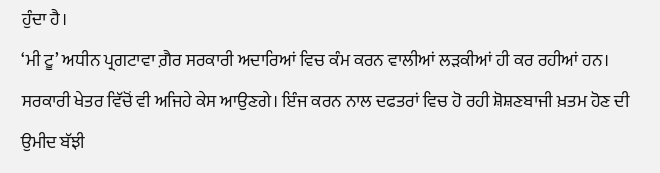ਹੁੰਦਾ ਹੈ।
‘ਮੀ ਟੂ’ ਅਧੀਨ ਪ੍ਰਗਟਾਵਾ ਗ਼ੈਰ ਸਰਕਾਰੀ ਅਦਾਰਿਆਂ ਵਿਚ ਕੰਮ ਕਰਨ ਵਾਲੀਆਂ ਲੜਕੀਆਂ ਹੀ ਕਰ ਰਹੀਆਂ ਹਨ। ਸਰਕਾਰੀ ਖੇਤਰ ਵਿੱਚੋਂ ਵੀ ਅਜਿਹੇ ਕੇਸ ਆਉਣਗੇ। ਇੰਜ ਕਰਨ ਨਾਲ ਦਫਤਰਾਂ ਵਿਚ ਹੋ ਰਹੀ ਸ਼ੋਸ਼ਣਬਾਜੀ ਖ਼ਤਮ ਹੋਣ ਦੀ ਉਮੀਦ ਬੱਝੀ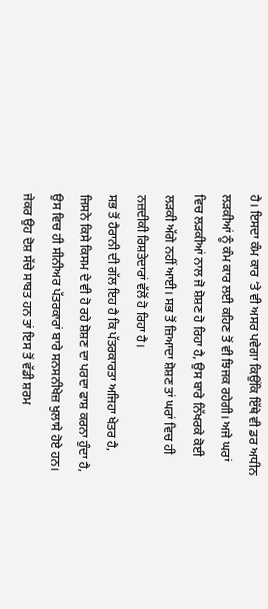ਹੈ। ਇਸਦਾ ਕੰਮ ਕਾਰ ‘ਤੇ ਵੀ ਅਸਰ ਪਵੇਗਾ ਕਿਉਂਕਿ ਇੱਥੇ ਵੀ ਡਰ ਅਧੀਨ ਲੜਕੀਆਂ ਨੂੰ ਕੰਮ ਕਾਰ ਲਈ ਕਹਿਣ ਤੋਂ ਵੀ ਝਿਜਕ ਰਹੇਗੀ। ਅਜੇ ਘਰਾਂ ਵਿਚ ਲੜਕੀਆਂ ਨਾਲ ਜੋ ਸ਼ੋਸ਼ਣ ਹੋ ਰਿਹਾ ਹੈ, ਉਸ ਬਾਰੇ ਨਿੱਖਰਕੇ ਕੋਈ ਲੜਕੀ ਅੱਗੇ ਨਹੀਂ ਆਈ। ਸਭ ਤੋਂ ਜ਼ਿਆਦਾ ਸ਼ੋਸ਼ਣ ਤਾਂ ਘਰਾਂ ਵਿਚ ਹੀ ਨਜ਼ਦੀਕੀ ਰਿਸ਼ਤੇਦਾਰਾਂ ਵੱਲੋਂ ਹੋ ਰਿਹਾ ਹੈ।
ਸਭ ਤੋਂ ਹੈਰਾਨੀ ਦੀ ਗੱਲ ਇਹ ਹੈ ਕਿ ਪੱਤਰਕਾਰਤਾ ਅਜਿਹਾ ਖੇਤਰ ਹੈ, ਜਿਸਨੇ ਕਿਸੇ ਕਿਸਮ ਦੇ ਵੀ ਹੋ ਰਹੇ ਸ਼ੋਸ਼ਣ ਦਾ ਪਰਦਾ ਫਾਸ਼ ਕਰਨਾ ਹੁੰਦਾ ਹੈ, ਉਸ ਵਿਚ ਹੀ ਸੀਨੀਅਰ ਪੱਤਰਕਾਰਾਂ ਬਾਰੇ ਸਨਸਨੀਖੇਜ਼ ਖੁਲਾਸੇ ਹੋਏ ਹਨ। ਜੇਕਰ ਉਹ ਦੋਸ਼ ਸੱਚੇ ਸਾਬਤ ਹਨ ਤਾਂ ਇਸ ਤੋਂ ਵੱਡੀ ਸ਼ਰਮ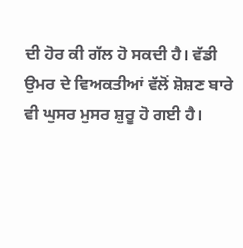ਦੀ ਹੋਰ ਕੀ ਗੱਲ ਹੋ ਸਕਦੀ ਹੈ। ਵੱਡੀ ਉਮਰ ਦੇ ਵਿਅਕਤੀਆਂ ਵੱਲੋਂ ਸ਼ੋਸ਼ਣ ਬਾਰੇ ਵੀ ਘੁਸਰ ਮੁਸਰ ਸ਼ੁਰੂ ਹੋ ਗਈ ਹੈ।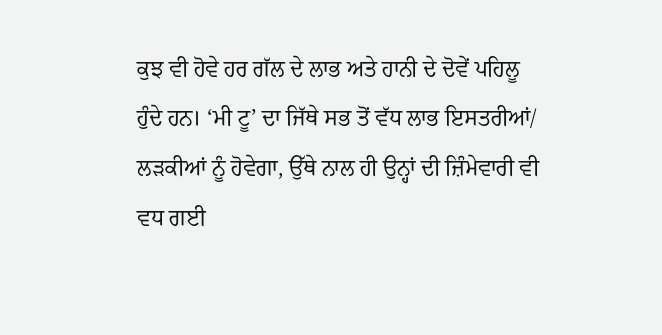ਕੁਝ ਵੀ ਹੋਵੇ ਹਰ ਗੱਲ ਦੇ ਲਾਭ ਅਤੇ ਹਾਨੀ ਦੇ ਦੋਵੇਂ ਪਹਿਲੂ ਹੁੰਦੇ ਹਨ। ‘ਮੀ ਟੂ’ ਦਾ ਜਿੱਥੇ ਸਭ ਤੋਂ ਵੱਧ ਲਾਭ ਇਸਤਰੀਆਂ/ ਲੜਕੀਆਂ ਨੂੰ ਹੋਵੇਗਾ, ਉੱਥੇ ਨਾਲ ਹੀ ਉਨ੍ਹਾਂ ਦੀ ਜ਼ਿੰਮੇਵਾਰੀ ਵੀ ਵਧ ਗਈ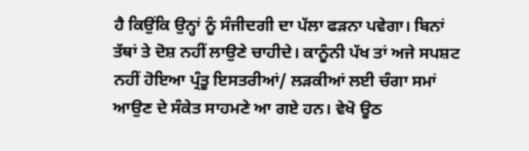ਹੈ ਕਿਉਂਕਿ ਉਨ੍ਹਾਂ ਨੂੰ ਸੰਜੀਦਗੀ ਦਾ ਪੱਲਾ ਫੜਨਾ ਪਵੇਗਾ। ਬਿਨਾਂ ਤੱਥਾਂ ਤੇ ਦੋਸ਼ ਨਹੀਂ ਲਾਉਣੇ ਚਾਹੀਦੇ। ਕਾਨੂੰਨੀ ਪੱਖ ਤਾਂ ਅਜੇ ਸਪਸ਼ਟ ਨਹੀਂ ਹੋਇਆ ਪ੍ਰੰਤੂ ਇਸਤਰੀਆਂ/ ਲੜਕੀਆਂ ਲਈ ਚੰਗਾ ਸਮਾਂ ਆਉਣ ਦੇ ਸੰਕੇਤ ਸਾਹਮਣੇ ਆ ਗਏ ਹਨ। ਵੇਖੋ ਊਠ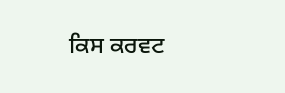ਕਿਸ ਕਰਵਟ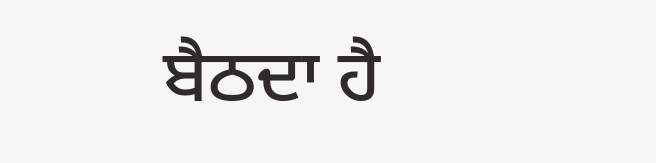ਬੈਠਦਾ ਹੈ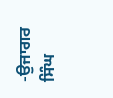-ਉਜਾਗਰ ਸਿੰਘ